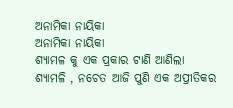ଅନାମିକା ନାୟିକା
ଅନାମିକା ନାୟିକା
ଶ୍ୟାମଳ କୁ ଏକ ପ୍ରକାର ଟାଣି ଆଣିଲା ଶ୍ୟାମଳି , ନଚେତ ଆଜି ପୁଣି ଏକ ଅପ୍ରୀତିକର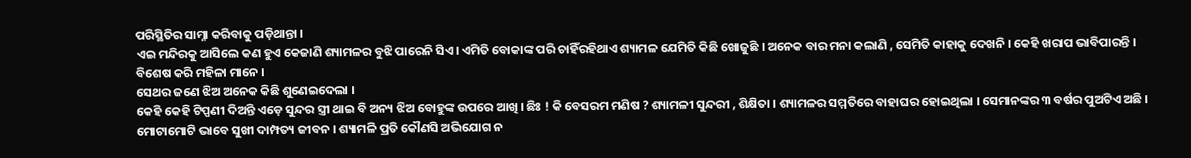ପରିସ୍ଥିତିର ସାମ୍ନା କରିବାକୁ ପଡ଼ିଥାନ୍ତା ।
ଏଇ ମନ୍ଦିରକୁ ଆସିଲେ କଣ ହୁଏ କେଜାଣି ଶ୍ୟାମଳର ବୁଝି ପାରେନି ସିଏ। ଏମିତି ବୋକାଙ୍କ ପରି ଚାହିଁରହିଥାଏ ଶ୍ୟାମଳ ଯେମିତି କିଛି ଖୋଜୁଛି । ଅନେକ ବାର ମନା କଲାଣି , ସେମିତି କାହାକୁ ଦେଖନି । କେହି ଖରାପ ଭାବିପାରନ୍ତି । ବିଶେଷ କରି ମହିଳା ମାନେ ।
ସେଥର ଜଣେ ଝିଅ ଅନେକ କିଛି ଶୁଣେଇଦେଲା ।
କେହି କେହି ଟିପ୍ପଣୀ ଦିଅନ୍ତି ଏଡ଼େ ସୁନ୍ଦର ସ୍ତ୍ରୀ ଥାଇ ବି ଅନ୍ୟ ଝିଅ ବୋହୁଙ୍କ ଉପରେ ଆଖି । ଛିଃ ! କି ବେସରମ ମଣିଷ ? ଶ୍ୟାମଳୀ ସୁନ୍ଦରୀ , ଶିକ୍ଷିତା । ଶ୍ୟାମଳର ସମ୍ମତିରେ ବାହାଘର ହୋଇଥିଲା । ସେମାନଙ୍କର ୩ ବର୍ଷର ପୁଅଟିଏ ଅଛି । ମୋଟାମୋଟି ଭାବେ ସୁଖୀ ଦାମ୍ପତ୍ୟ ଜୀବନ । ଶ୍ୟାମଳି ପ୍ରତି କୌଣସି ଅଭିଯୋଗ ନ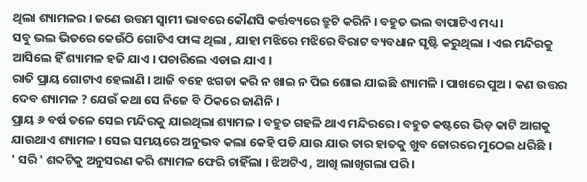ଥିଲା ଶ୍ୟାମଳର । ଜଣେ ଉତ୍ତମ ସ୍ୱାମୀ ଭାବରେ କୌଣସି କର୍ତ୍ତବ୍ୟରେ ତ୍ରୁଟି କରିନି । ବହୁତ ଭଲ ବାପାଟିଏ ମଧ୍ୟ ।
ସବୁ ଭଲ ଭିତରେ କେଉଁଠି ଗୋଟିଏ ଫାଙ୍କ ଥିଲା , ଯାହା ମଝିରେ ମଝିରେ ବିରାଟ ବ୍ୟବଧାନ ସୃଷ୍ଟି କରୁଥିଲା । ଏଇ ମନ୍ଦିରକୁ ଆସିଲେ ହିଁ ଶ୍ୟାମଳ ହଜି ଯାଏ । ପଚାରିଲେ ଏଡାଇ ଯାଏ ।
ରାତି ପ୍ରାୟ ଗୋଟାଏ ହେଲାଣି । ଆଜି ବହେ ଝଗଡା କରି ନ ଖାଇ ନ ପିଇ ଶୋଇ ଯାଇଛି ଶ୍ୟାମଳି । ପାଖରେ ପୁଅ । କଣ ଉତ୍ତର ଦେବ ଶ୍ୟାମଳ ? ଯେଉଁ କଥା ସେ ନିଜେ ବି ଠିକରେ ଜାଣିନି ।
ପ୍ରାୟ ୬ ବର୍ଷ ତଳେ ସେଇ ମନ୍ଦିରକୁ ଯାଇଥିଲା ଶ୍ୟାମଳ । ବହୁତ ଗହଳି ଥାଏ ମନ୍ଦିରରେ । ବହୁତ କଷ୍ଟରେ ଭିଡ଼ କାଟି ଆଗକୁ ଯାଉଥାଏ ଶ୍ୟାମଳ । ସେଇ ସମୟରେ ଅନୁଭବ କଲା କେହି ପଡି ଯାଉ ଯାଉ ତାର ହାତକୁ ଖୁବ ଜୋରରେ ମୁଠେଇ ଧରିଛି ।
' ସରି ' ଶବ୍ଦଟିକୁ ଅନୁସରଣ କରି ଶ୍ୟାମଳ ଫେରି ଚାହିଁଲା । ଝିଅଟିଏ , ଆଖି ଲାଖିଗଲା ପରି ।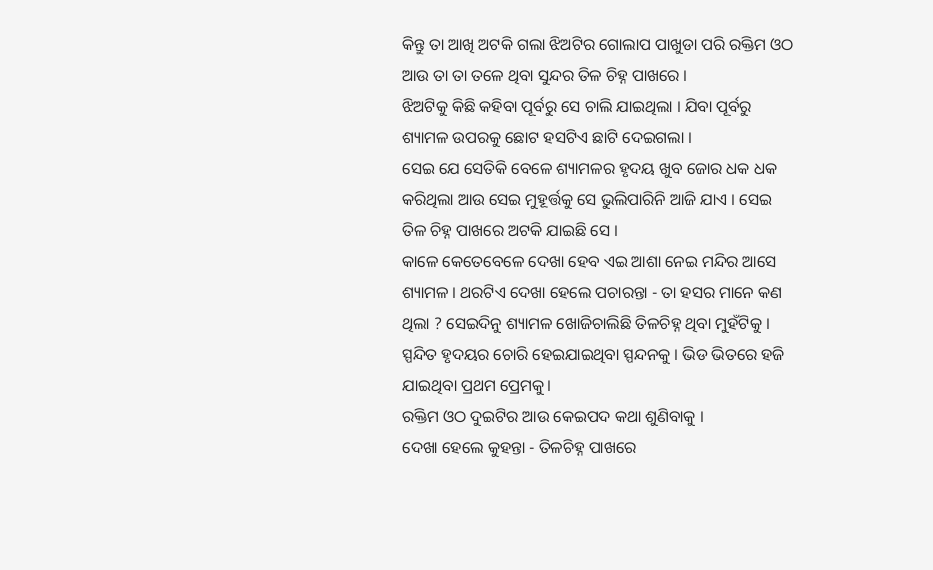କିନ୍ତୁ ତା ଆଖି ଅଟକି ଗଲା ଝିଅଟିର ଗୋଲାପ ପାଖୁଡା ପରି ରକ୍ତିମ ଓଠ ଆଉ ତା ତା ତଳେ ଥିବା ସୁନ୍ଦର ତିଳ ଚିହ୍ନ ପାଖରେ ।
ଝିଅଟିକୁ କିଛି କହିବା ପୂର୍ବରୁ ସେ ଚାଲି ଯାଇଥିଲା । ଯିବା ପୂର୍ବରୁ ଶ୍ୟାମଳ ଉପରକୁ ଛୋଟ ହସଟିଏ ଛାଟି ଦେଇଗଲା ।
ସେଇ ଯେ ସେତିକି ବେଳେ ଶ୍ୟାମଳର ହୃଦୟ ଖୁବ ଜୋର ଧକ ଧକ କରିଥିଲା ଆଉ ସେଇ ମୁହୂର୍ତ୍ତକୁ ସେ ଭୁଲିପାରିନି ଆଜି ଯାଏ । ସେଇ ତିଳ ଚିହ୍ନ ପାଖରେ ଅଟକି ଯାଇଛି ସେ ।
କାଳେ କେତେବେଳେ ଦେଖା ହେବ ଏଇ ଆଶା ନେଇ ମନ୍ଦିର ଆସେ ଶ୍ୟାମଳ । ଥରଟିଏ ଦେଖା ହେଲେ ପଚାରନ୍ତା - ତା ହସର ମାନେ କଣ ଥିଲା ? ସେଇଦିନୁ ଶ୍ୟାମଳ ଖୋଜିଚାଲିଛି ତିଳଚିହ୍ନ ଥିବା ମୁହଁଟିକୁ । ସ୍ପନ୍ଦିତ ହୃଦୟର ଚୋରି ହେଇଯାଇଥିବା ସ୍ପନ୍ଦନକୁ । ଭିଡ ଭିତରେ ହଜି ଯାଇଥିବା ପ୍ରଥମ ପ୍ରେମକୁ।
ରକ୍ତିମ ଓଠ ଦୁଇଟିର ଆଉ କେଇପଦ କଥା ଶୁଣିବାକୁ ।
ଦେଖା ହେଲେ କୁହନ୍ତା - ତିଳଚିହ୍ନ ପାଖରେ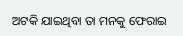ଅଟକି ଯାଇଥିବା ତା ମନକୁ ଫେରାଇ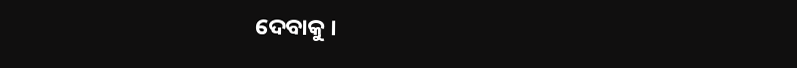ଦେବାକୁ ।